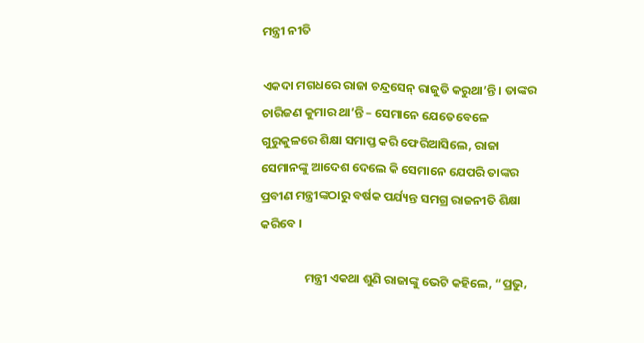ମନ୍ତ୍ରୀ ନୀତି

ଏକଦା ମଗଧରେ ରାଜା ଚନ୍ଦ୍ରସେନ୍ ରାଜୁତି କରୁଥା’ନ୍ତି । ତାଙ୍କର ଚାରିଜଣ କୁମାର ଥା’ନ୍ତି – ସେମାନେ ଯେତେବେଳେ ଗୁରୁକୁଳରେ ଶିକ୍ଷା ସମାପ୍ତ କରି ଫେରିଆସିଲେ, ରାଜା ସେମାନଙ୍କୁ ଆଦେଶ ଦେଲେ କି ସେମାନେ ଯେପରି ତାଙ୍କର ପ୍ରବୀଣ ମନ୍ତ୍ରୀଙ୍କଠାରୁ ବର୍ଷକ ପର୍ଯ୍ୟନ୍ତ ସମଗ୍ର ରାଜନୀତି ଶିକ୍ଷା କରିବେ ।

                ମନ୍ତ୍ରୀ ଏକଥା ଶୁଣି ରାଜାଙ୍କୁ ଭେଟି କହିଲେ, “ପ୍ରଭୁ,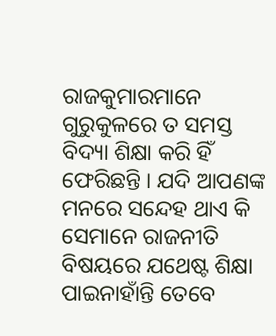ରାଜକୁମାରମାନେ ଗୁରୁକୁଳରେ ତ ସମସ୍ତ ବିଦ୍ୟା ଶିକ୍ଷା କରି ହିଁ ଫେରିଛନ୍ତି । ଯଦି ଆପଣଙ୍କ ମନରେ ସନ୍ଦେହ ଥାଏ କି ସେମାନେ ରାଜନୀତି ବିଷୟରେ ଯଥେଷ୍ଟ ଶିକ୍ଷା ପାଇନାହାଁନ୍ତି ତେବେ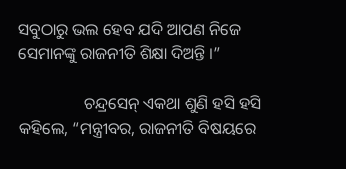ସବୁଠାରୁ ଭଲ ହେବ ଯଦି ଆପଣ ନିଜେ ସେମାନଙ୍କୁ ରାଜନୀତି ଶିକ୍ଷା ଦିଅନ୍ତି ।”

                ଚନ୍ଦ୍ରସେନ୍ ଏକଥା ଶୁଣି ହସି ହସି କହିଲେ, “ମନ୍ତ୍ରୀବର, ରାଜନୀତି ବିଷୟରେ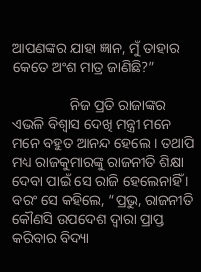ଆପଣଙ୍କର ଯାହା ଜ୍ଞାନ, ମୁଁ ତାହାର କେତେ ଅଂଶ ମାତ୍ର ଜାଣିଛି?”

                ନିଜ ପ୍ରତି ରାଜାଙ୍କର ଏଭଳି ବିଶ୍ୱାସ ଦେଖି ମନ୍ତ୍ରୀ ମନେ ମନେ ବହୁତ ଆନନ୍ଦ ହେଲେ । ତଥାପି ମଧ୍ୟ ରାଜକୁମାରଙ୍କୁ ରାଜନୀତି ଶିକ୍ଷା ଦେବା ପାଇଁ ସେ ରାଜି ହେଲେନାହିଁ । ବରଂ ସେ କହିଲେ, “ପ୍ରଭୁ, ରାଜନୀତି କୌଣସି ଉପଦେଶ ଦ୍ୱାରା ପ୍ରାପ୍ତ କରିବାର ବିଦ୍ୟା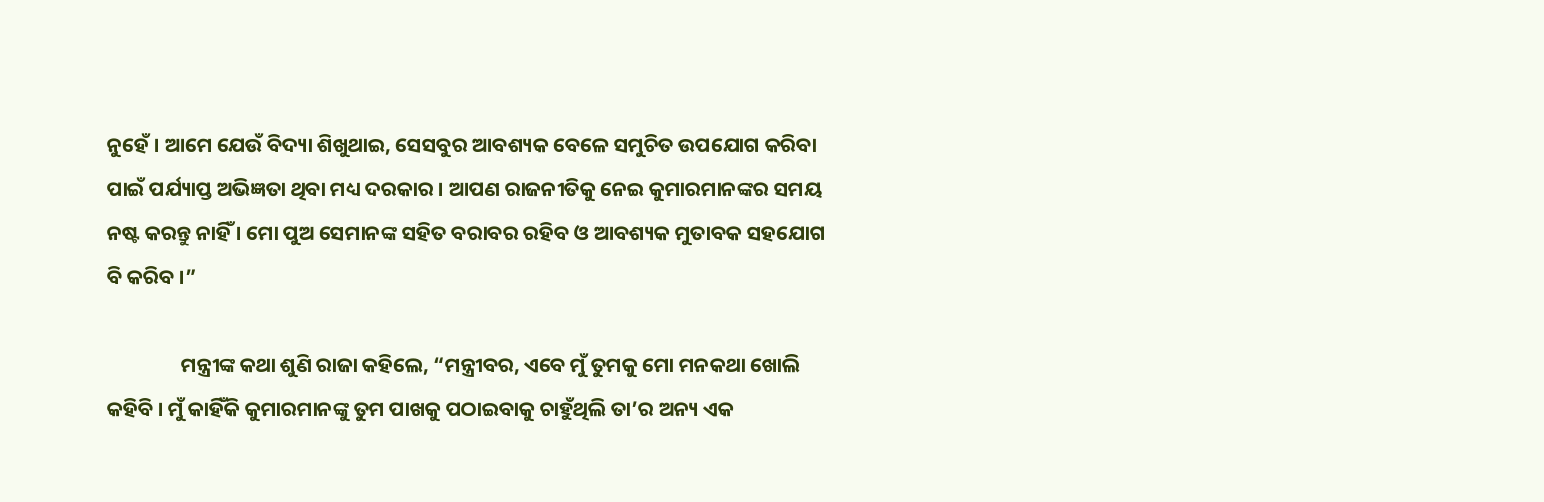ନୁହେଁ । ଆମେ ଯେଉଁ ବିଦ୍ୟା ଶିଖୁଥାଇ, ସେସବୁର ଆବଶ୍ୟକ ବେଳେ ସମୁଚିତ ଉପଯୋଗ କରିବା ପାଇଁ ପର୍ଯ୍ୟାପ୍ତ ଅଭିଜ୍ଞତା ଥିବା ମଧ୍ୟ ଦରକାର । ଆପଣ ରାଜନୀତିକୁ ନେଇ କୁମାରମାନଙ୍କର ସମୟ ନଷ୍ଟ କରନ୍ତୁ ନାହିଁ । ମୋ ପୁଅ ସେମାନଙ୍କ ସହିତ ବରାବର ରହିବ ଓ ଆବଶ୍ୟକ ମୁତାବକ ସହଯୋଗ ବି କରିବ ।”

                ମନ୍ତ୍ରୀଙ୍କ କଥା ଶୁଣି ରାଜା କହିଲେ, “ମନ୍ତ୍ରୀବର, ଏବେ ମୁଁ ତୁମକୁ ମୋ ମନକଥା ଖୋଲି କହିବି । ମୁଁ କାହିଁକି କୁମାରମାନଙ୍କୁ ତୁମ ପାଖକୁ ପଠାଇବାକୁ ଚାହୁଁଥିଲି ତା’ର ଅନ୍ୟ ଏକ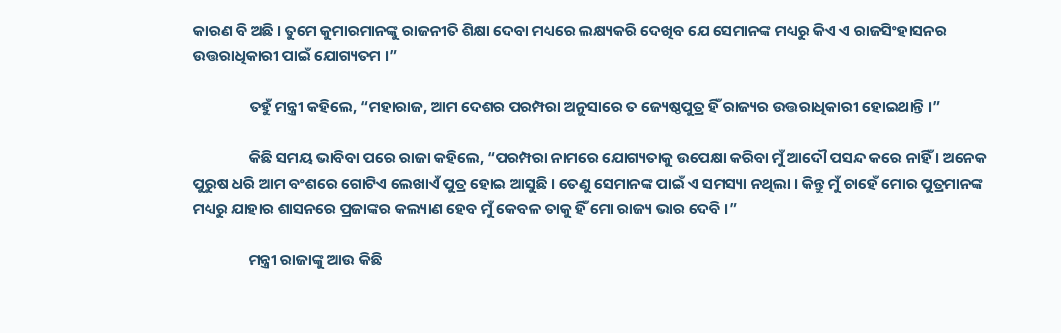କାରଣ ବି ଅଛି । ତୁମେ କୁମାରମାନଙ୍କୁ ରାଜନୀତି ଶିକ୍ଷା ଦେବା ମଧ୍ୟରେ ଲକ୍ଷ୍ୟକରି ଦେଖିବ ଯେ ସେମାନଙ୍କ ମଧ୍ୟରୁ କିଏ ଏ ରାଜସିଂହାସନର ଉତ୍ତରାଧିକାରୀ ପାଇଁ ଯୋଗ୍ୟତମ ।”

                ତହୁଁ ମନ୍ତ୍ରୀ କହିଲେ, “ମହାରାଜ, ଆମ ଦେଶର ପରମ୍ପରା ଅନୁସାରେ ତ ଜ୍ୟେଷ୍ଠପୁତ୍ର ହିଁ ରାଜ୍ୟର ଉତ୍ତରାଧିକାରୀ ହୋଇଥାନ୍ତି ।”

                କିଛି ସମୟ ଭାବିବା ପରେ ରାଜା କହିଲେ, “ପରମ୍ପରା ନାମରେ ଯୋଗ୍ୟତାକୁ ଉପେକ୍ଷା କରିବା ମୁଁ ଆଦୌ ପସନ୍ଦ କରେ ନାହିଁ । ଅନେକ ପୁରୁଷ ଧରି ଆମ ବଂଶରେ ଗୋଟିଏ ଲେଖାଏଁ ପୁତ୍ର ହୋଇ ଆସୁଛି । ତେଣୁ ସେମାନଙ୍କ ପାଇଁ ଏ ସମସ୍ୟା ନଥିଲା । କିନ୍ତୁ ମୁଁ ଚାହେଁ ମୋର ପୁତ୍ରମାନଙ୍କ ମଧ୍ୟରୁ ଯାହାର ଶାସନରେ ପ୍ରଜାଙ୍କର କଲ୍ୟାଣ ହେବ ମୁଁ କେବଳ ତାକୁ ହିଁ ମୋ ରାଜ୍ୟ ଭାର ଦେବି ।”

                ମନ୍ତ୍ରୀ ରାଜାଙ୍କୁ ଆଉ କିଛି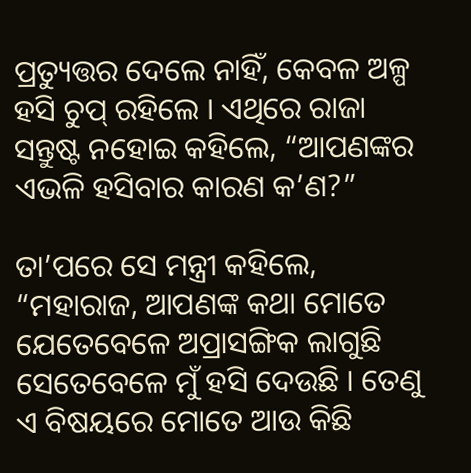ପ୍ରତ୍ୟୁତ୍ତର ଦେଲେ ନାହିଁ, କେବଳ ଅଳ୍ପ ହସି ଚୁପ୍ ରହିଲେ । ଏଥିରେ ରାଜା ସନ୍ତୁଷ୍ଟ ନହୋଇ କହିଲେ, “ଆପଣଙ୍କର ଏଭଳି ହସିବାର କାରଣ କ’ଣ?”

ତା’ପରେ ସେ ମନ୍ତ୍ରୀ କହିଲେ, “ମହାରାଜ, ଆପଣଙ୍କ କଥା ମୋତେ ଯେତେବେଳେ ଅପ୍ରାସଙ୍ଗିକ ଲାଗୁଛି ସେତେବେଳେ ମୁଁ ହସି ଦେଉଛି । ତେଣୁ ଏ ବିଷୟରେ ମୋତେ ଆଉ କିଛି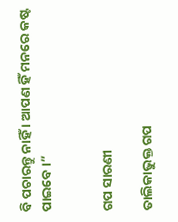ବି ପଚାରନ୍ତୁ ନାହିଁ । ଆପଣ ହିଁ ମନରେ କଷ୍ଟ ପାଇବେ ।”


ଗପ ସାରଣୀ

ତାଲିକାଭୁକ୍ତ ଗପ